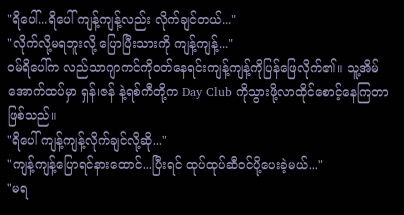"ရိပေါ်...ရိပေါ် ကျန့်ကျန့်လည်း လိုက်ချင်တယ်..."
"လိုက်လို့မရဘူးလို့ ပြောပြီးသားကို ကျန့်ကျန့်..."
ဝမ်ရိပေါ်က လည်သာဂျာကင်ကိုဝတ်နေရင်းကျန့်ကျန့်ကိုပြန်ဖြေလိုက်၏။ သူ့အိမ်အောက်ထပ်မှာ ရှန်၊ဇန် နဲ့ရစ်ကီတို့က Day Club ကိုသွားဖို့လာထိုင်စောင့်နေကြတာဖြစ်သည်။
"ရိပေါ် ကျန့်ကျန့်လိုက်ချင်လို့ဆို..."
"ကျန့်ကျန့်ပြောရင်နားထောင်...ပြီးရင် ထုပ်ထုပ်ဆီဝင်ပို့ပေးခဲ့မယ်..."
"မရ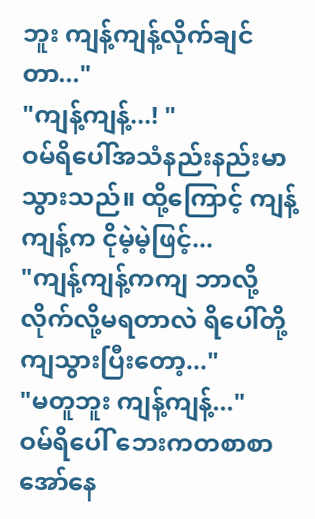ဘူး ကျန့်ကျန့်လိုက်ချင်တာ..."
"ကျန့်ကျန့်...! "
ဝမ်ရိပေါ်အသံနည်းနည်းမာသွားသည်။ ထို့ကြောင့် ကျန့်ကျန့်က ငိုမဲ့မဲ့ဖြင့်...
"ကျန့်ကျန့်ကကျ ဘာလို့လိုက်လို့မရတာလဲ ရိပေါ်တို့ကျသွားပြီးတော့..."
"မတူဘူး ကျန့်ကျန့်..."
ဝမ်ရိပေါ် ဘေးကတစာစာအော်နေ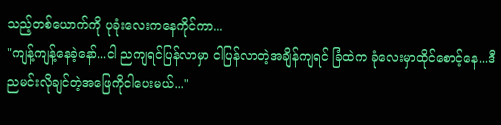သည့်တစ်ယောက်ကို ပုခုံးလေးကနေကိုင်ကာ...
"ကျန့်ကျန့်နေခဲ့နော်...ငါ ညကျရင်ပြန်လာမှာ ငါပြန်လာတဲ့အချိန်ကျရင် ခြံထဲက ခုံလေးမှာထိုင်စောင့်နေ...ဒီညမင်းလိုချင်တဲ့အဖြေကိုငါပေးမယ်..."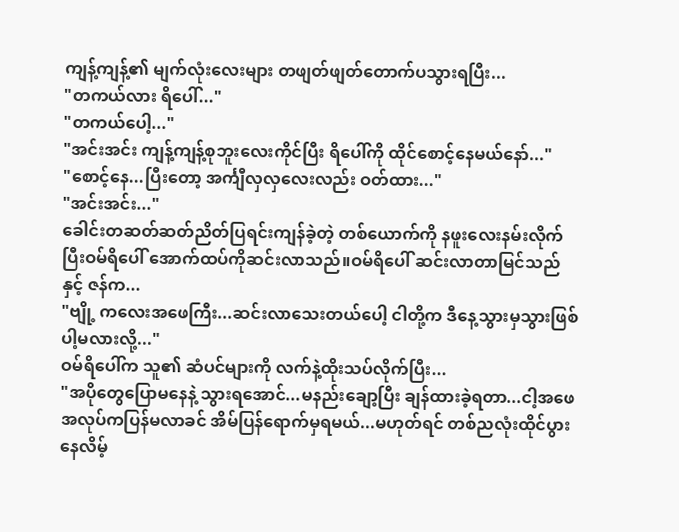ကျန့်ကျန့်၏ မျက်လုံးလေးများ တဖျတ်ဖျတ်တောက်ပသွားရပြီး...
"တကယ်လား ရိပေါ်..."
"တကယ်ပေါ့..."
"အင်းအင်း ကျန့်ကျန့်စုဘူးလေးကိုင်ပြီး ရိပေါ်ကို ထိုင်စောင့်နေမယ်နော်..."
"စောင့်နေ...ပြီးတော့ အင်္ကျီလှလှလေးလည်း ဝတ်ထား..."
"အင်းအင်း..."
ခေါင်းတဆတ်ဆတ်ညိတ်ပြရင်းကျန်ခဲ့တဲ့ တစ်ယောက်ကို နဖူးလေးနမ်းလိုက်ပြီးဝမ်ရိပေါ် အောက်ထပ်ကိုဆင်းလာသည်။ဝမ်ရိပေါ် ဆင်းလာတာမြင်သည်နှင့် ဇန်က...
"ဗျို့ ကလေးအဖေကြီး...ဆင်းလာသေးတယ်ပေါ့ ငါတို့က ဒီနေ့သွားမှသွားဖြစ်ပါ့မလားလို့..."
ဝမ်ရိပေါ်က သူ၏ ဆံပင်များကို လက်နဲ့ထိုးသပ်လိုက်ပြီး...
"အပိုတွေပြောမနေနဲ့ သွားရအောင်...မနည်းချော့ပြီး ချန်ထားခဲ့ရတာ...ငါ့အဖေအလုပ်ကပြန်မလာခင် အိမ်ပြန်ရောက်မှရမယ်...မဟုတ်ရင် တစ်ညလုံးထိုင်ပွားနေလိမ့်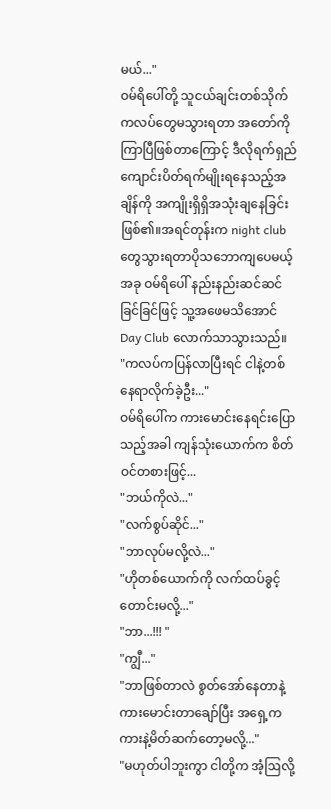မယ်..."
ဝမ်ရိပေါ်တို့ သူငယ်ချင်းတစ်သိုက် ကလပ်တွေမသွားရတာ အတော်ကိုကြာပြီဖြစ်တာကြောင့် ဒီလိုရက်ရှည်ကျောင်းပိတ်ရက်မျိုးရနေသည့်အချိန်ကို အကျိုးရှိရှိအသုံးချနေခြင်းဖြစ်၏။အရင်တုန်းက night club တွေသွားရတာပိုသဘောကျပေမယ့် အခု ဝမ်ရိပေါ် နည်းနည်းဆင်ဆင်ခြင်ခြင်ဖြင့် သူ့အဖေမသိအောင် Day Club လောက်သာသွားသည်။
"ကလပ်ကပြန်လာပြီးရင် ငါနဲ့တစ်နေရာလိုက်ခဲ့ဦး..."
ဝမ်ရိပေါ်က ကားမောင်းနေရင်းပြောသည့်အခါ ကျန်သုံးယောက်က စိတ်ဝင်တစားဖြင့်...
"ဘယ်ကိုလဲ..."
"လက်စွပ်ဆိုင်..."
"ဘာလုပ်မလို့လဲ..."
"ဟိုတစ်ယောက်ကို လက်ထပ်ခွင့်တောင်းမလို့..."
"ဘာ...!!! "
"ကျွီ..."
"ဘာဖြစ်တာလဲ စွတ်အော်နေတာနဲ့ ကားမောင်းတာချော်ပြီး အရှေ့ကကားနဲ့မိတ်ဆက်တော့မလို့..."
"မဟုတ်ပါဘူးကွာ ငါတို့က အံ့ဩလို့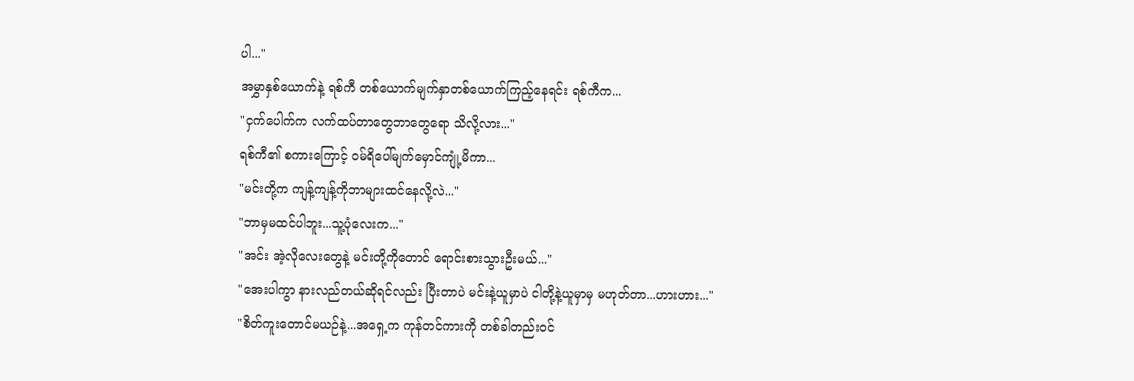ပါ..."
အမွှာနှစ်ယောက်နဲ့ ရစ်ကီ တစ်ယောက်မျက်နှာတစ်ယောက်ကြည့်နေရင်း ရစ်ကီက...
"ငှက်ပေါက်က လက်ထပ်တာတွေဘာတွေရော သိလို့လား..."
ရစ်ကီ၏ စကားကြောင့် ဝမ်ရိပေါ်မျက်မှောင်ကျုံ့မိကာ...
"မင်းတို့က ကျန့်ကျန့်ကိုဘာများထင်နေလို့လဲ..."
"ဘာမှမထင်ပါဘူး...သူ့ပုံလေးက..."
"အင်း အဲ့လိုလေးတွေနဲ့ မင်းတို့ကိုတောင် ရောင်းစားသွားဦးမယ်..."
"အေးပါကွာ နားလည်တယ်ဆိုရင်လည်း ပြီးတာပဲ မင်းနဲ့ယူမှာပဲ ငါတို့နဲ့ယူမှာမှ မဟုတ်တာ...ဟားဟား..."
"စိတ်ကူးတောင်မယဉ်နဲ့...အရှေ့က ကုန်တင်ကားကို တစ်ခါတည်းဝင်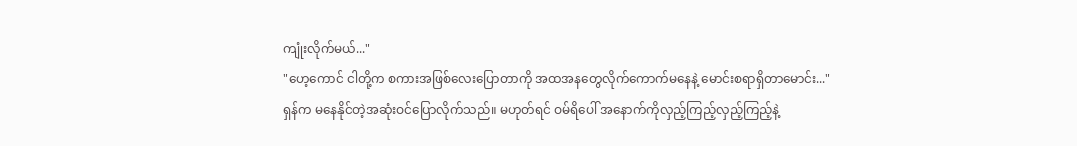ကျုံးလိုက်မယ်..."
"ဟေ့ကောင် ငါတို့က စကားအဖြစ်လေးပြောတာကို အထအနတွေလိုက်ကောက်မနေနဲ့ မောင်းစရာရှိတာမောင်း..."
ရှန်က မနေနိုင်တဲ့အဆုံးဝင်ပြောလိုက်သည်။ မဟုတ်ရင် ဝမ်ရိပေါ် အနောက်ကိုလှည့်ကြည့်လှည့်ကြည့်နဲ့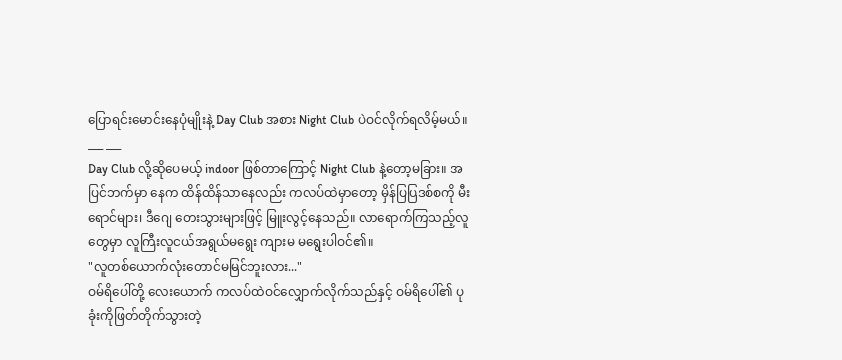ပြောရင်းမောင်းနေပုံမျိုးနဲ့ Day Club အစား Night Club ပဲဝင်လိုက်ရလိမ့်မယ်။
___ ___
Day Club လို့ဆိုပေမယ့် indoor ဖြစ်တာကြောင့် Night Club နဲ့တော့မခြား။ အပြင်ဘက်မှာ နေက ထိန်ထိန်သာနေလည်း ကလပ်ထဲမှာတော့ မှိန်ပြပြဒစ်စကို မီးရောင်များ၊ ဒီဂျေ တေးသွားများဖြင့် မြူးလွင့်နေသည်။ လာရောက်ကြသည့်လူတွေမှာ လူကြီးလူငယ်အရွယ်မရွေး ကျားမ မရွေးပါဝင်၏။
"လူတစ်ယောက်လုံးတောင်မမြင်ဘူးလား..."
ဝမ်ရိပေါ်တို့ လေးယောက် ကလပ်ထဲဝင်လျှောက်လိုက်သည်နှင့် ဝမ်ရိပေါ်၏ ပုခုံးကိုဖြတ်တိုက်သွားတဲ့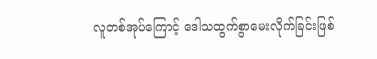လူတစ်အုပ်ကြောင့် ဒေါသထွက်စွာမေးလိုက်ခြင်းဖြစ်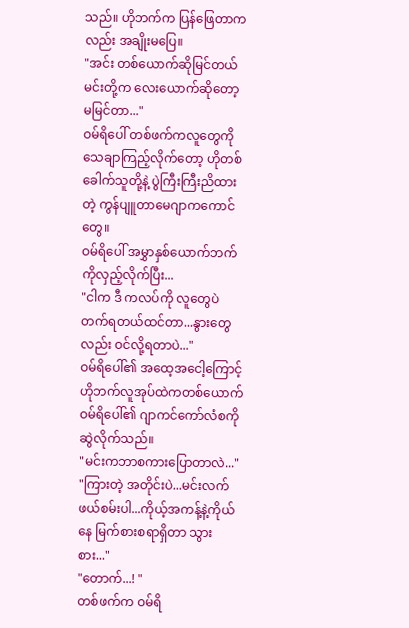သည်။ ဟိုဘက်က ပြန်ဖြေတာကလည်း အချိုးမပြေ။
"အင်း တစ်ယောက်ဆိုမြင်တယ် မင်းတို့က လေးယောက်ဆိုတော့ မမြင်တာ..."
ဝမ်ရိပေါ် တစ်ဖက်ကလူတွေကိုသေချာကြည့်လိုက်တော့ ဟိုတစ်ခေါက်သူတို့နဲ့ ပွဲကြီးကြီးညိထားတဲ့ ကွန်ပျူတာမေဂျာကကောင်တွေ။
ဝမ်ရိပေါ် အမွှာနှစ်ယောက်ဘက်ကိုလှည့်လိုက်ပြီး...
"ငါက ဒီ ကလပ်ကို လူတွေပဲတက်ရတယ်ထင်တာ...နွားတွေလည်း ဝင်လို့ရတာပဲ..."
ဝမ်ရိပေါ်၏ အထေ့အငေါ့ကြောင့် ဟိုဘက်လူအုပ်ထဲကတစ်ယောက် ဝမ်ရိပေါ်၏ ဂျာကင်ကော်လံစကို ဆွဲလိုက်သည်။
"မင်းကဘာစကားပြောတာလဲ..."
"ကြားတဲ့ အတိုင်းပဲ...မင်းလက်ဖယ်စမ်းပါ...ကိုယ့်အကန့်နဲ့ကိုယ်နေ မြက်စားစရာရှိတာ သွားစား..."
"တောက်...! "
တစ်ဖက်က ဝမ်ရိ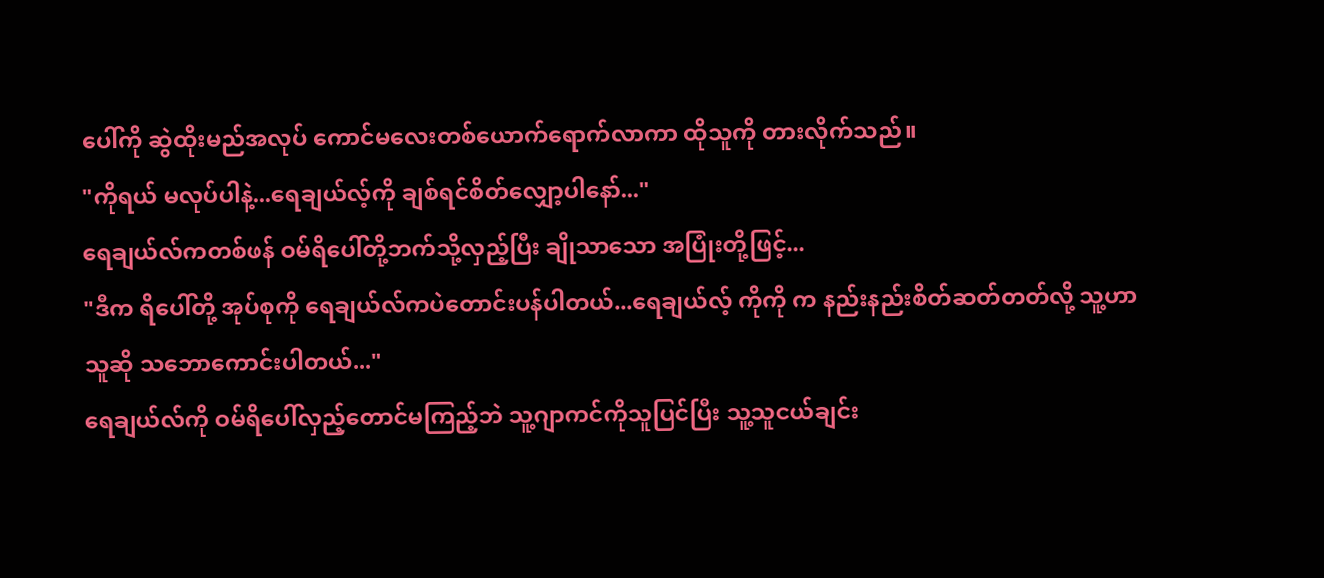ပေါ်ကို ဆွဲထိုးမည်အလုပ် ကောင်မလေးတစ်ယောက်ရောက်လာကာ ထိုသူကို တားလိုက်သည်။
"ကိုရယ် မလုပ်ပါနဲ့...ရေချယ်လ့်ကို ချစ်ရင်စိတ်လျှော့ပါနော်..."
ရေချယ်လ်ကတစ်ဖန် ဝမ်ရိပေါ်တို့ဘက်သို့လှည့်ပြီး ချိုသာသော အပြုံးတို့ဖြင့်...
"ဒီက ရိပေါ်တို့ အုပ်စုကို ရေချယ်လ်ကပဲတောင်းပန်ပါတယ်...ရေချယ်လ့် ကိုကို က နည်းနည်းစိတ်ဆတ်တတ်လို့ သူ့ဟာသူဆို သဘောကောင်းပါတယ်..."
ရေချယ်လ်ကို ဝမ်ရိပေါ်လှည့်တောင်မကြည့်ဘဲ သူ့ဂျာကင်ကိုသူပြင်ပြီး သူ့သူငယ်ချင်း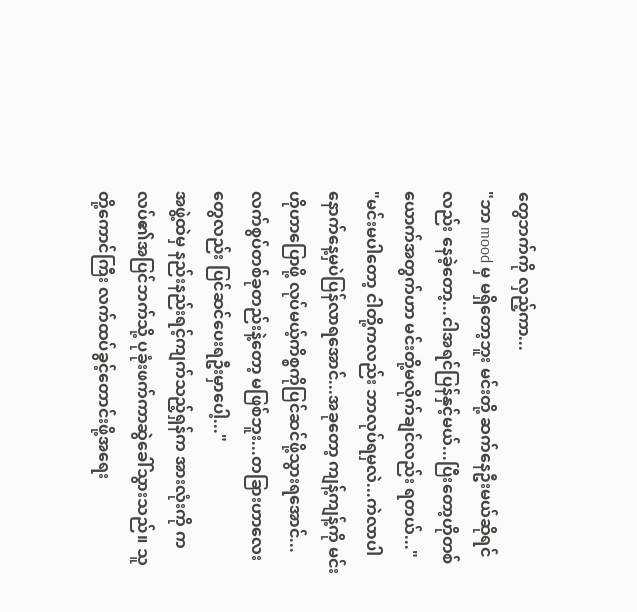တွေဘက်ကို လှည့်ကာ...
"ဘာ mood မှ မရှိတော့ဘူး မင်းတို့ ဆက်နေဦးမယ်ဆိုရင်လည်း နေခဲ့တော့...ငါအရင်ပြန်နှင့်မယ်...ပြီးတော့ဟိုတစ်ယောက်အတွက်ဟာ မင်းတို့မလိုက်ချင်လည်း ရတယ်..."
"မင်းမပါတော့ ငါတို့ကလည်း ဘာလုပ်ရမှလဲ...ကဲလာပါ နောက်နေ့မှပဲပြန်လာရအောင်...အခုတော့ ကျန့်ကျန့်ကို မင်းဟိုဟာပြောဖို့ လုပ်မယ့်ကိစ္စကိုပြင်ဆင်ဖို့သွားရအောင်...လက်စွပ်တစ်ခုတည်းနဲ့တော့ မဖြစ်ဘူး...တခြားဟာလေးတွေလည်း ပြင်ဆင်ပေးရဦးမှာပေါ့..."
အဖွဲ့ထဲမှ နည်းနည်းရင့်ကျက်သည့်ရှန်က အားလုံးကို ကလပ်၏အပြင်ဘက်သို့ ပုခုံးဖက်ကာဆွဲခေါ်သွားသည်။ သူတို့ကောင်ကြီး လက်ထပ်ခွင့်တောင်းဖို့အရေး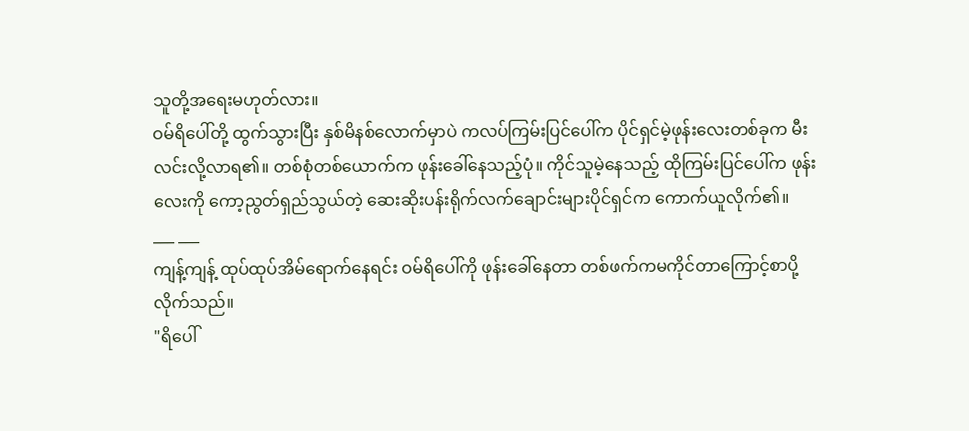သူတို့အရေးမဟုတ်လား။
ဝမ်ရိပေါ်တို့ ထွက်သွားပြီး နှစ်မိနစ်လောက်မှာပဲ ကလပ်ကြမ်းပြင်ပေါ်က ပိုင်ရှင်မဲ့ဖုန်းလေးတစ်ခုက မီးလင်းလို့လာရ၏။ တစ်စုံတစ်ယောက်က ဖုန်းခေါ်နေသည့်ပုံ။ ကိုင်သူမဲ့နေသည့် ထိုကြမ်းပြင်ပေါ်က ဖုန်းလေးကို ကော့ညွတ်ရှည်သွယ်တဲ့ ဆေးဆိုးပန်းရိုက်လက်ချောင်းများပိုင်ရှင်က ကောက်ယူလိုက်၏။
___ ___
ကျန့်ကျန့် ထုပ်ထုပ်အိမ်ရောက်နေရင်း ဝမ်ရိပေါ်ကို ဖုန်းခေါ်နေတာ တစ်ဖက်ကမကိုင်တာကြောင့်စာပို့လိုက်သည်။
"ရိပေါ်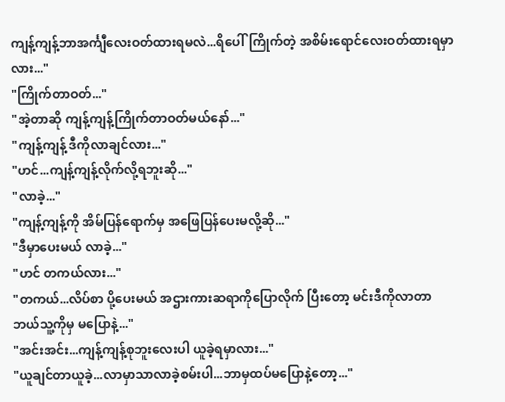ကျန့်ကျန့်ဘာအင်္ကျီလေးဝတ်ထားရမလဲ...ရိပေါ်ကြိုက်တဲ့ အစိမ်းရောင်လေးဝတ်ထားရမှာလား..."
"ကြိုက်တာဝတ်..."
"အဲ့တာဆို ကျန့်ကျန့်ကြိုက်တာဝတ်မယ်နော်..."
"ကျန့်ကျန့် ဒီကိုလာချင်လား..."
"ဟင်...ကျန့်ကျန့်လိုက်လို့ရဘူးဆို..."
"လာခဲ့..."
"ကျန့်ကျန့်ကို အိမ်ပြန်ရောက်မှ အဖြေပြန်ပေးမလို့ဆို..."
"ဒီမှာပေးမယ် လာခဲ့..."
"ဟင် တကယ်လား..."
"တကယ်...လိပ်စာ ပို့ပေးမယ် အဌားကားဆရာကိုပြောလိုက် ပြီးတော့ မင်းဒီကိုလာတာ ဘယ်သူ့ကိုမှ မပြောနဲ့..."
"အင်းအင်း...ကျန့်ကျန့်စုဘူးလေးပါ ယူခဲ့ရမှာလား..."
"ယူချင်တာယူခဲ့...လာမှာသာလာခဲ့စမ်းပါ...ဘာမှထပ်မပြောနဲ့တော့..."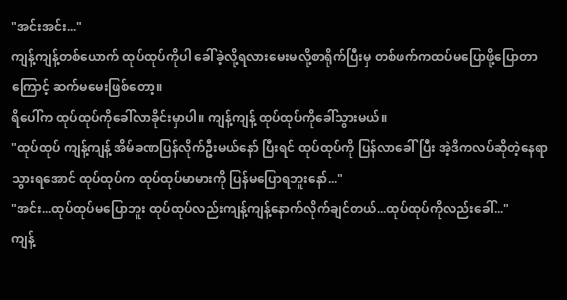"အင်းအင်း..."
ကျန့်ကျန့်တစ်ယောက် ထုပ်ထုပ်ကိုပါ ခေါ်ခဲ့လို့ရလားမေးမလို့စာရိုက်ပြီးမှ တစ်ဖက်ကထပ်မပြောဖို့ပြောတာကြောင့် ဆက်မမေးဖြစ်တော့။
ရိပေါ်က ထုပ်ထုပ်ကိုခေါ်လာခိုင်းမှာပါ။ ကျန့်ကျန့် ထုပ်ထုပ်ကိုခေါ်သွားမယ်။
"ထုပ်ထုပ် ကျန့်ကျန့် အိမ်ခဏပြန်လိုက်ဦးမယ်နော် ပြီးရင် ထုပ်ထုပ်ကို ပြန်လာခေါ်ပြီး အဲ့ဒိကလပ်ဆိုတဲ့နေရာသွားရအောင် ထုပ်ထုပ်က ထုပ်ထုပ်မာမားကို ပြန်မပြောရဘူးနော်..."
"အင်း...ထုပ်ထုပ်မပြောဘူး ထုပ်ထုပ်လည်းကျန့်ကျန့်နောက်လိုက်ချင်တယ်...ထုပ်ထုပ်ကိုလည်းခေါ်..."
ကျန့်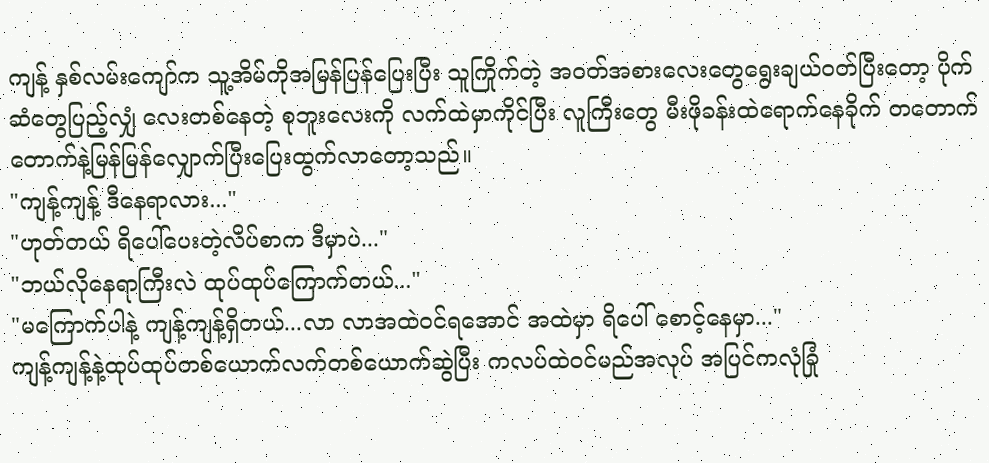ကျန့် နှစ်လမ်းကျော်က သူ့အိမ်ကိုအမြန်ပြန်ပြေးပြီး သူကြိုက်တဲ့ အဝတ်အစားလေးတွေရွေးချယ်ဝတ်ပြီးတော့ ပိုက်ဆံတွေပြည့်လျှံ လေးတစ်နေတဲ့ စုဘူးလေးကို လက်ထဲမှာကိုင်ပြီး လူကြီးတွေ မီးဖိုခန်းထဲရောက်နေခိုက် တတောက်တောက်နဲ့မြန်မြန်လျှောက်ပြီးပြေးထွက်လာတော့သည်။
"ကျန့်ကျန့် ဒီနေရာလား..."
"ဟုတ်တယ် ရိပေါ်ပေးတဲ့လိပ်စာက ဒီမှာပဲ..."
"ဘယ်လိုနေရာကြီးလဲ ထုပ်ထုပ်ကြောက်တယ်..."
"မကြောက်ပါနဲ့ ကျန့်ကျန့်ရှိတယ်...လာ လာအထဲဝင်ရအောင် အထဲမှာ ရိပေါ် စောင့်နေမှာ..."
ကျန့်ကျန့်နဲ့ထုပ်ထုပ်တစ်ယောက်လက်တစ်ယောက်ဆွဲပြီး ကလပ်ထဲဝင်မည်အလုပ် အပြင်ကလုံခြုံ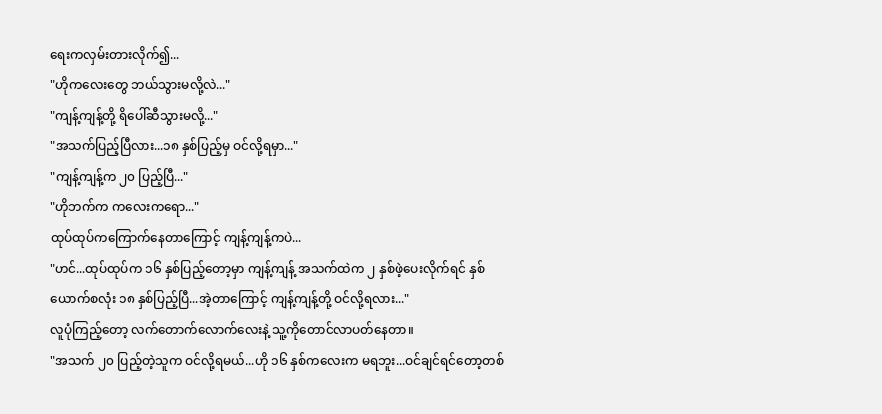ရေးကလှမ်းတားလိုက်၍...
"ဟိုကလေးတွေ ဘယ်သွားမလို့လဲ..."
"ကျန့်ကျန့်တို့ ရိပေါ်ဆီသွားမလို့..."
"အသက်ပြည့်ပြီလား...၁၈ နှစ်ပြည့်မှ ဝင်လို့ရမှာ..."
"ကျန့်ကျန့်က ၂၀ ပြည့်ပြီ..."
"ဟိုဘက်က ကလေးကရော..."
ထုပ်ထုပ်ကကြောက်နေတာကြောင့် ကျန့်ကျန့်ကပဲ...
"ဟင်...ထုပ်ထုပ်က ၁၆ နှစ်ပြည့်တော့မှာ ကျန့်ကျန့် အသက်ထဲက ၂ နှစ်ဖဲ့ပေးလိုက်ရင် နှစ်ယောက်စလုံး ၁၈ နှစ်ပြည့်ပြီ...အဲ့တာကြောင့် ကျန့်ကျန့်တို့ ဝင်လို့ရလား..."
လူပုံကြည့်တော့ လက်တောက်လောက်လေးနဲ့ သူ့ကိုတောင်လာပတ်နေတာ။
"အသက် ၂၀ ပြည့်တဲ့သူက ဝင်လို့ရမယ်...ဟို ၁၆ နှစ်ကလေးက မရဘူး...ဝင်ချင်ရင်တော့တစ်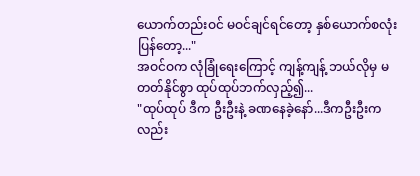ယောက်တည်းဝင် မဝင်ချင်ရင်တော့ နှစ်ယောက်စလုံးပြန်တော့..."
အဝင်ဝက လုံခြုံရေးကြောင့် ကျန့်ကျန့် ဘယ်လိုမှ မတတ်နိုင်စွာ ထုပ်ထုပ်ဘက်လှည့်၍...
"ထုပ်ထုပ် ဒီက ဦးဦးနဲ့ ခဏနေခဲ့နော်...ဒီကဦးဦးကလည်း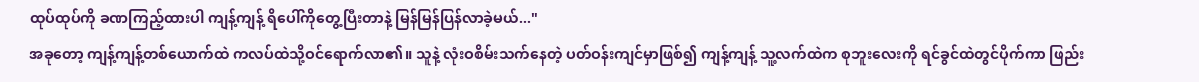ထုပ်ထုပ်ကို ခဏကြည့်ထားပါ ကျန့်ကျန့် ရိပေါ်ကိုတွေ့ပြီးတာနဲ့ မြန်မြန်ပြန်လာခဲ့မယ်..."
အခုတော့ ကျန့်ကျန့်တစ်ယောက်ထဲ ကလပ်ထဲသို့ဝင်ရောက်လာ၏။ သူနဲ့ လုံးဝစိမ်းသက်နေတဲ့ ပတ်ဝန်းကျင်မှာဖြစ်၍ ကျန့်ကျန့် သူ့လက်ထဲက စုဘူးလေးကို ရင်ခွင်ထဲတွင်ပိုက်ကာ ဖြည်း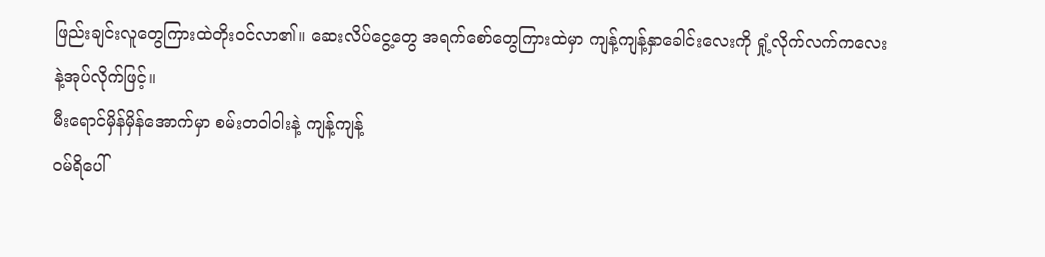ဖြည်းချင်းလူတွေကြားထဲတိုးဝင်လာ၏။ ဆေးလိပ်ငွေ့တွေ အရက်စော်တွေကြားထဲမှာ ကျန့်ကျန့်နှာခေါင်းလေးကို ရှုံ့လိုက်လက်ကလေးနဲ့အုပ်လိုက်ဖြင့်။
မီးရောင်မှိန်မှိန်အောက်မှာ စမ်းတဝါဝါးနဲ့ ကျန့်ကျန့်
ဝမ်ရိပေါ်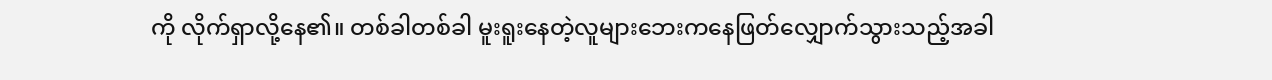ကို လိုက်ရှာလို့နေ၏။ တစ်ခါတစ်ခါ မူးရူးနေတဲ့လူများဘေးကနေဖြတ်လျှောက်သွားသည့်အခါ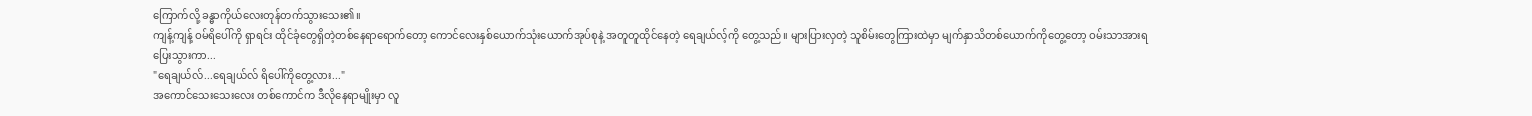ကြောက်လို့ ခန္ဓာကိုယ်လေးတုန်တက်သွားသေး၏။
ကျန့်ကျန့် ဝမ်ရိပေါ်ကို ရှာရင်း ထိုင်ခုံတွေရှိတဲ့တစ်နေရာရောက်တော့ ကောင်လေးနှစ်ယောက်သုံးယောက်အုပ်စုနဲ့ အတူတူထိုင်နေတဲ့ ရေချယ်လ့်ကို တွေ့သည်။ များပြားလှတဲ့ သူစိမ်းတွေကြားထဲမှာ မျက်နှာသိတစ်ယောက်ကိုတွေ့တော့ ဝမ်းသာအားရပြေးသွားကာ...
"ရေချယ်လ်...ရေချယ်လ် ရိပေါ်ကိုတွေ့လား..."
အကောင်သေးသေးလေး တစ်ကောင်က ဒီလိုနေရာမျိုးမှာ လူ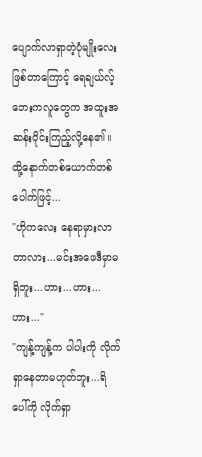ပျောက်လာရှာတဲ့ပုံမျိုးလေးဖြစ်တာကြောင့် ရေချယ်လ့်ဘေးကလူတွေက အထူးအဆန်းဝိုင်းကြည့်လို့နေ၏။ ထို့နောက်တစ်ယောက်တစ်ပေါက်ဖြင့်...
"ဟိုကလေး နေရာမှားလာတာလား...မင်းအဖေဒီမှာမရှိဘူး...ဟား...ဟား...ဟား..."
"ကျန့်ကျန့်က ပါပါးကို လိုက်ရှာနေတာမဟုတ်ဘူး...ရိပေါ်ကို လိုက်ရှာ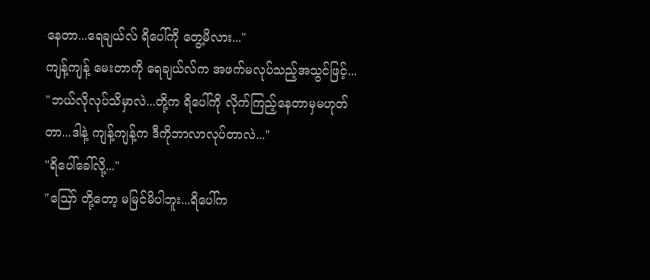နေတာ...ရေချယ်လ် ရိပေါ်ကို တွေ့မိလား..."
ကျန့်ကျန့် မေးတာကို ရေချယ်လ်က အဖက်မလုပ်သည့်အသွင်ဖြင့်...
"ဘယ်လိုလုပ်သိမှာလဲ...တို့က ရိပေါ်ကို လိုက်ကြည့်နေတာမှမဟုတ်တာ...ဒါနဲ့ ကျန့်ကျန့်က ဒီကိုဘာလာလုပ်တာလဲ..."
"ရိပေါ်ခေါ်လို့..."
"ဪ တို့တော့ မမြင်မိပါဘူး...ရိပေါ်က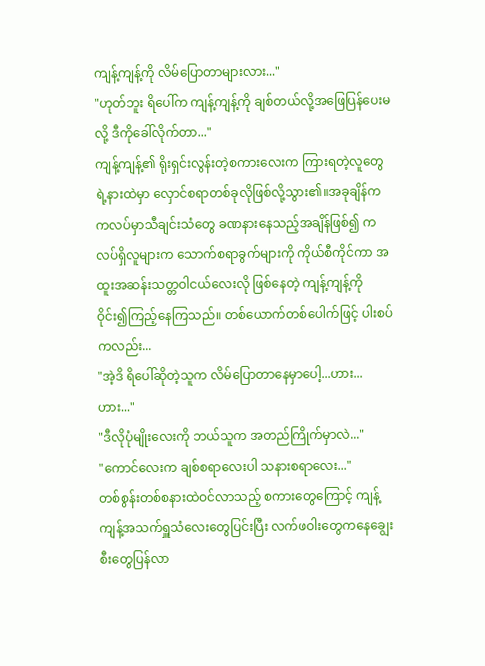ကျန့်ကျန့်ကို လိမ်ပြောတာများလား..."
"ဟုတ်ဘူး ရိပေါ်က ကျန့်ကျန့်ကို ချစ်တယ်လို့အဖြေပြန်ပေးမလို့ ဒီကိုခေါ်လိုက်တာ..."
ကျန့်ကျန့်၏ ရိုးရှင်းလွန်းတဲ့စကားလေးက ကြားရတဲ့လူတွေရဲ့နားထဲမှာ လှောင်စရာတစ်ခုလိုဖြစ်လို့သွား၏။အခုချိန်က ကလပ်မှာသီချင်းသံတွေ ခဏနားနေသည့်အချိန်ဖြစ်၍ ကလပ်ရှိလူများက သောက်စရာခွက်များကို ကိုယ်စီကိုင်ကာ အထူးအဆန်းသတ္တဝါငယ်လေးလို ဖြစ်နေတဲ့ ကျန့်ကျန့်ကို ဝိုင်း၍ကြည့်နေကြသည်။ တစ်ယောက်တစ်ပေါက်ဖြင့် ပါးစပ်ကလည်း...
"အဲ့ဒိ ရိပေါ်ဆိုတဲ့သူက လိမ်ပြောတာနေမှာပေါ့...ဟား...ဟား..."
"ဒီလိုပုံမျိုးလေးကို ဘယ်သူက အတည်ကြိုက်မှာလဲ..."
"ကောင်လေးက ချစ်စရာလေးပါ သနားစရာလေး..."
တစ်စွန်းတစ်စနားထဲဝင်လာသည့် စကားတွေကြောင့် ကျန့်ကျန့်အသက်ရှူသံလေးတွေပြင်းပြီး လက်ဖဝါးတွေကနေချွေးစီးတွေပြန်လာ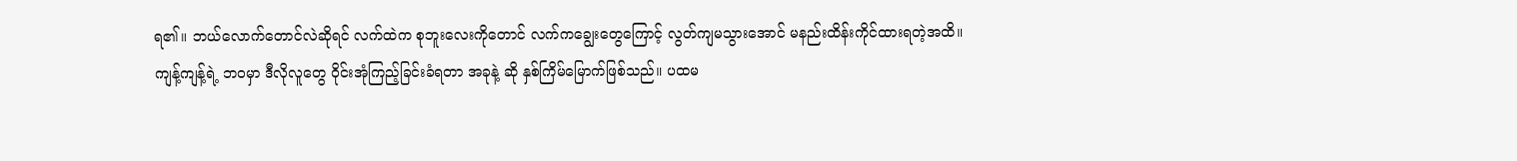ရ၏။ ဘယ်လောက်တောင်လဲဆိုရင် လက်ထဲက စုဘူးလေးကိုတောင် လက်ကချွေးတွေကြောင့် လွတ်ကျမသွားအောင် မနည်းထိန်းကိုင်ထားရတဲ့အထိ။
ကျန့်ကျန့်ရဲ့ ဘဝမှာ ဒီလိုလူတွေ ဝိုင်းအုံကြည့်ခြင်းခံရတာ အခုနဲ့ ဆို နှစ်ကြိမ်မြောက်ဖြစ်သည်။ ပထမ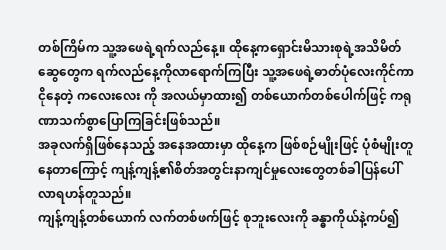တစ်ကြိမ်က သူ့အဖေရဲ့ရက်လည်နေ့။ ထိုနေ့ကရှောင်းမိသားစုရဲ့အသိမိတ်ဆွေတွေက ရက်လည်နေ့ကိုလာရောက်ကြပြီး သူ့အဖေရဲ့ဓာတ်ပုံလေးကိုင်ကာ ငိုနေတဲ့ ကလေးလေး ကို အလယ်မှာထား၍ တစ်ယောက်တစ်ပေါက်ဖြင့် ကရုဏာသက်စွာပြောကြခြင်းဖြစ်သည်။
အခုလက်ရှိဖြစ်နေသည့် အနေအထားမှာ ထိုနေ့က ဖြစ်စဉ်မျိုးဖြင့် ပုံစံမျိုးတူနေတာကြောင့် ကျန့်ကျန့်၏စိတ်အတွင်းနာကျင်မှုလေးတွေတစ်ခါပြန်ပေါ်လာရဟန်တူသည်။
ကျန့်ကျန့်တစ်ယောက် လက်တစ်ဖက်ဖြင့် စုဘူးလေးကို ခန္ဓာကိုယ်နဲ့ကပ်၍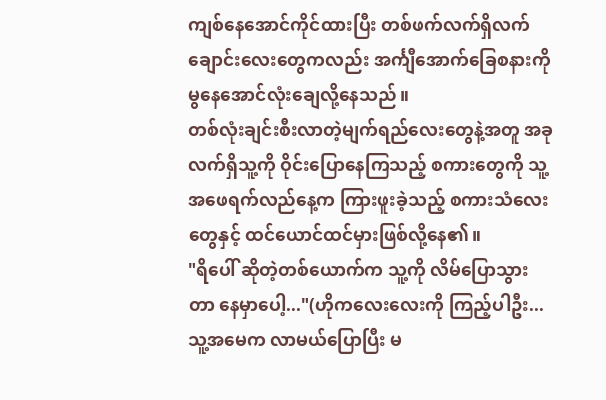ကျစ်နေအောင်ကိုင်ထားပြီး တစ်ဖက်လက်ရှိလက်ချောင်းလေးတွေကလည်း အင်္ကျီအောက်ခြေစနားကို မွနေအောင်လုံးချေလို့နေသည်။
တစ်လုံးချင်းစီးလာတဲ့မျက်ရည်လေးတွေနဲ့အတူ အခုလက်ရှိသူ့ကို ဝိုင်းပြောနေကြသည့် စကားတွေကို သူ့အဖေရက်လည်နေ့က ကြားဖူးခဲ့သည့် စကားသံလေးတွေနှင့် ထင်ယောင်ထင်မှားဖြစ်လို့နေ၏။
"ရိပေါ် ဆိုတဲ့တစ်ယောက်က သူ့ကို လိမ်ပြောသွားတာ နေမှာပေါ့..."(ဟိုကလေးလေးကို ကြည့်ပါဦး...သူ့အမေက လာမယ်ပြောပြီး မ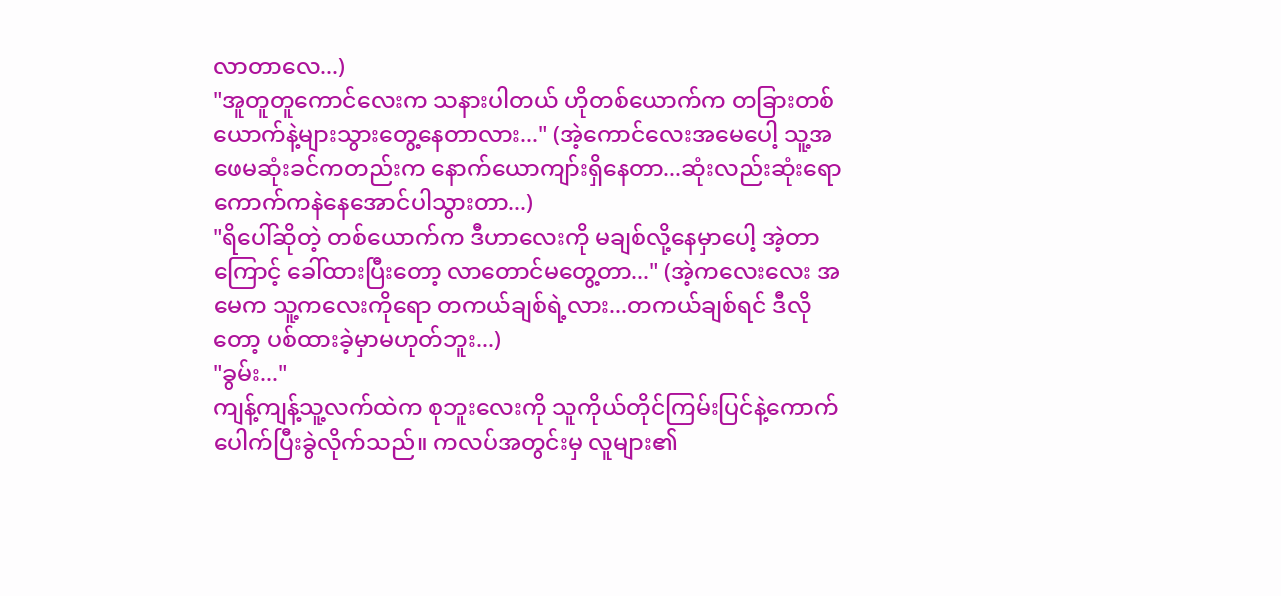လာတာလေ...)
"အူတူတူကောင်လေးက သနားပါတယ် ဟိုတစ်ယောက်က တခြားတစ်ယောက်နဲ့များသွားတွေ့နေတာလား..." (အဲ့ကောင်လေးအမေပေါ့ သူ့အဖေမဆုံးခင်ကတည်းက နောက်ယောကျာ်းရှိနေတာ...ဆုံးလည်းဆုံးရော ကောက်ကနဲနေအောင်ပါသွားတာ...)
"ရိပေါ်ဆိုတဲ့ တစ်ယောက်က ဒီဟာလေးကို မချစ်လို့နေမှာပေါ့ အဲ့တာကြောင့် ခေါ်ထားပြီးတော့ လာတောင်မတွေ့တာ..." (အဲ့ကလေးလေး အမေက သူ့ကလေးကိုရော တကယ်ချစ်ရဲ့လား...တကယ်ချစ်ရင် ဒီလိုတော့ ပစ်ထားခဲ့မှာမဟုတ်ဘူး...)
"ခွမ်း..."
ကျန့်ကျန့်သူ့လက်ထဲက စုဘူးလေးကို သူကိုယ်တိုင်ကြမ်းပြင်နဲ့ကောက်ပေါက်ပြီးခွဲလိုက်သည်။ ကလပ်အတွင်းမှ လူများ၏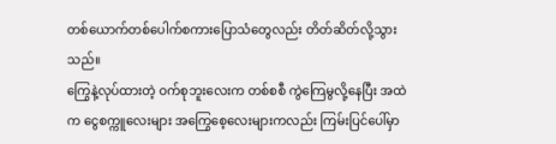တစ်ယောက်တစ်ပေါက်စကားပြောသံတွေလည်း တိတ်ဆိတ်လို့သွားသည်။
ကြွေနဲ့လုပ်ထားတဲ့ ဝက်စုဘူးလေးက တစ်စစီ ကွဲကြေမွလို့နေပြီး အထဲက ငွေစက္ကူလေးများ အကြွေစေ့လေးများကလည်း ကြမ်းပြင်ပေါ်မှာ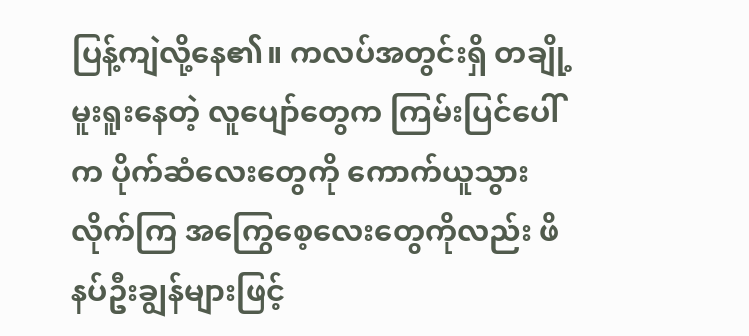ပြန့်ကျဲလို့နေ၏။ ကလပ်အတွင်းရှိ တချို့မူးရူးနေတဲ့ လူပျော်တွေက ကြမ်းပြင်ပေါ်က ပိုက်ဆံလေးတွေကို ကောက်ယူသွားလိုက်ကြ အကြွေစေ့လေးတွေကိုလည်း ဖိနပ်ဦးချွန်များဖြင့်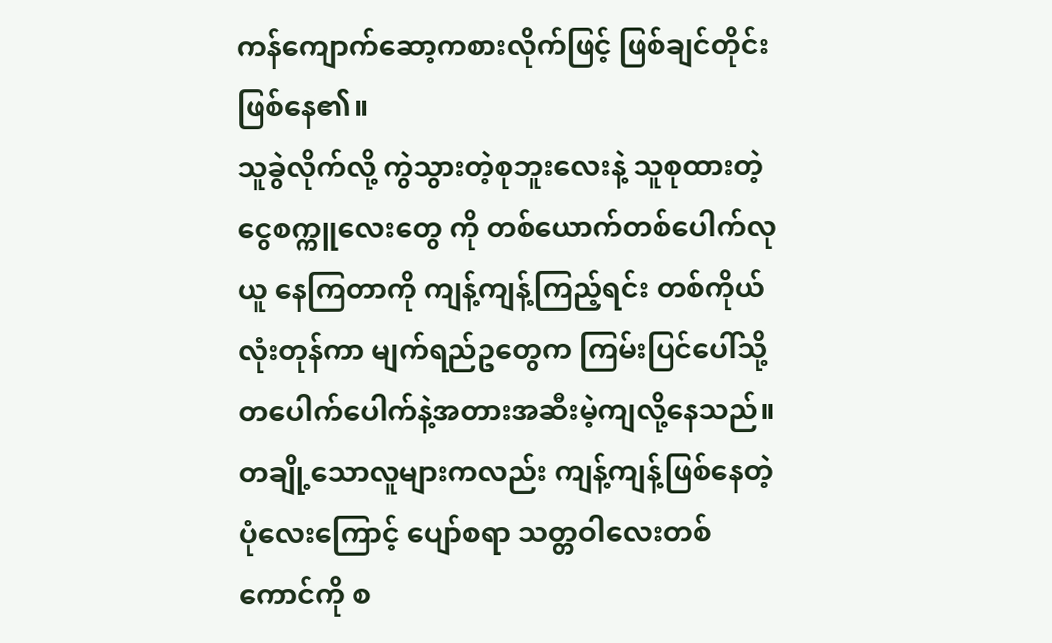ကန်ကျောက်ဆော့ကစားလိုက်ဖြင့် ဖြစ်ချင်တိုင်းဖြစ်နေ၏။
သူခွဲလိုက်လို့ ကွဲသွားတဲ့စုဘူးလေးနဲ့ သူစုထားတဲ့ ငွေစက္ကူလေးတွေ ကို တစ်ယောက်တစ်ပေါက်လုယူ နေကြတာကို ကျန့်ကျန့်ကြည့်ရင်း တစ်ကိုယ်လုံးတုန်ကာ မျက်ရည်ဥတွေက ကြမ်းပြင်ပေါ်သို့တပေါက်ပေါက်နဲ့အတားအဆီးမဲ့ကျလို့နေသည်။
တချို့သောလူများကလည်း ကျန့်ကျန့်ဖြစ်နေတဲ့ပုံလေးကြောင့် ပျော်စရာ သတ္တဝါလေးတစ်ကောင်ကို စ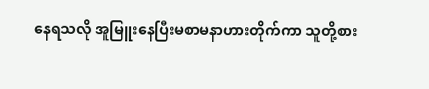နေရသလို အူမြူးနေပြီးမစာမနာဟားတိုက်ကာ သူတို့စား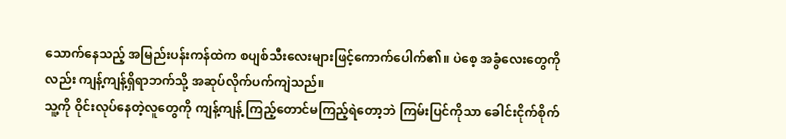သောက်နေသည့် အမြည်းပန်းကန်ထဲက စပျစ်သီးလေးများဖြင့်ကောက်ပေါက်၏။ ပဲစေ့ အခွံလေးတွေကိုလည်း ကျန့်ကျန့်ရှိရာဘက်သို့ အဆုပ်လိုက်ပက်ကျဲသည်။
သူ့ကို ဝိုင်းလုပ်နေတဲ့လူတွေကို ကျန့်ကျန့် ကြည့်တောင်မကြည့်ရဲတော့ဘဲ ကြမ်းပြင်ကိုသာ ခေါင်းငိုက်စိုက်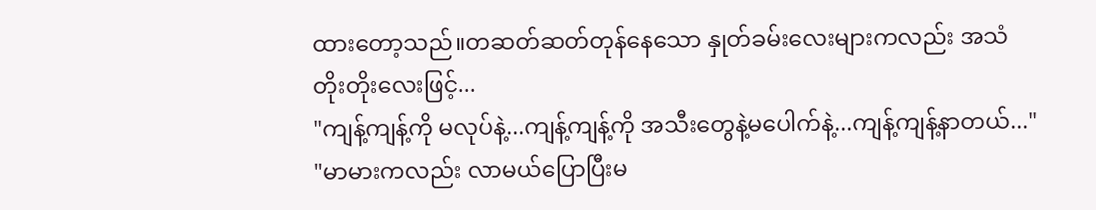ထားတော့သည်။တဆတ်ဆတ်တုန်နေသော နှုတ်ခမ်းလေးများကလည်း အသံတိုးတိုးလေးဖြင့်...
"ကျန့်ကျန့်ကို မလုပ်နဲ့...ကျန့်ကျန့်ကို အသီးတွေနဲ့မပေါက်နဲ့...ကျန့်ကျန့်နာတယ်..."
"မာမားကလည်း လာမယ်ပြောပြီးမ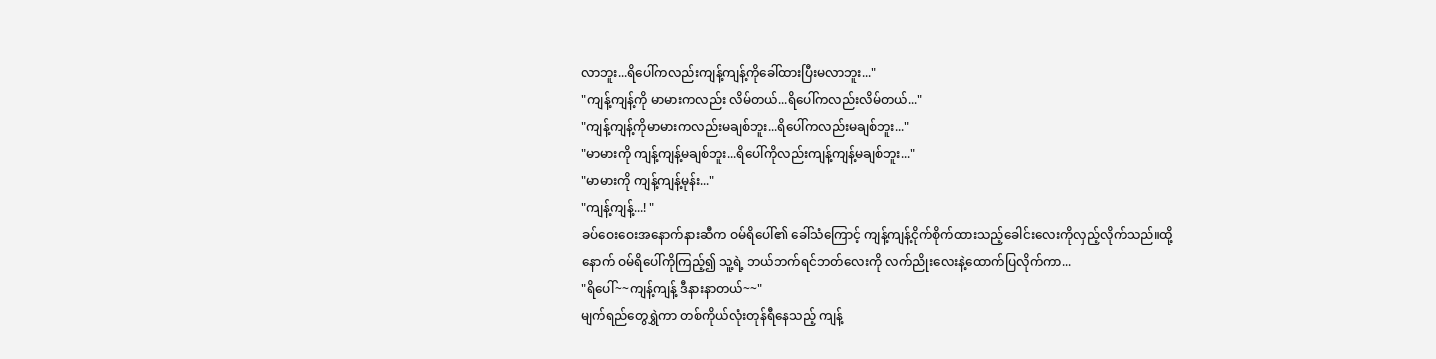လာဘူး...ရိပေါ်ကလည်းကျန့်ကျန့်ကိုခေါ်ထားပြီးမလာဘူး..."
"ကျန့်ကျန့်ကို မာမားကလည်း လိမ်တယ်...ရိပေါ်ကလည်းလိမ်တယ်..."
"ကျန့်ကျန့်ကိုမာမားကလည်းမချစ်ဘူး...ရိပေါ်ကလည်းမချစ်ဘူး..."
"မာမားကို ကျန့်ကျန့်မချစ်ဘူး...ရိပေါ်ကိုလည်းကျန့်ကျန့်မချစ်ဘူး..."
"မာမားကို ကျန့်ကျန့်မုန်း..."
"ကျန့်ကျန့်...! "
ခပ်ဝေးဝေးအနောက်နားဆီက ဝမ်ရိပေါ်၏ ခေါ်သံကြောင့် ကျန့်ကျန့်ငိုက်စိုက်ထားသည့်ခေါင်းလေးကိုလှည့်လိုက်သည်။ထို့နောက် ဝမ်ရိပေါ်ကိုကြည့်၍ သူ့ရဲ့ ဘယ်ဘက်ရင်ဘတ်လေးကို လက်ညိုးလေးနဲ့ထောက်ပြလိုက်ကာ...
"ရိပေါ်~~ကျန့်ကျန့် ဒီနားနာတယ်~~"
မျက်ရည်တွေရွှဲကာ တစ်ကိုယ်လုံးတုန်ရီနေသည့် ကျန့်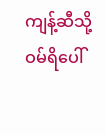ကျန့်ဆီသို့ ဝမ်ရိပေါ်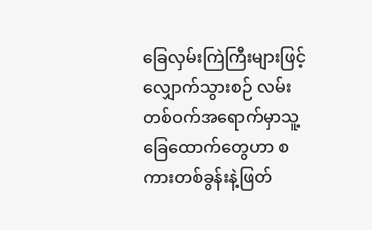ခြေလှမ်းကြဲကြီးများဖြင့် လျှောက်သွားစဉ် လမ်းတစ်ဝက်အရောက်မှာသူ့ခြေထောက်တွေဟာ စကားတစ်ခွန်းနဲ့ဖြတ်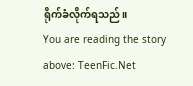ရိုက်ခံလိုက်ရသည်။
You are reading the story above: TeenFic.Net